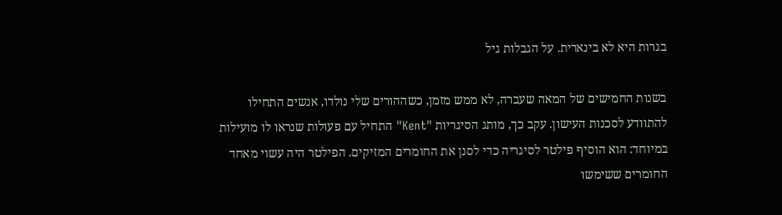בגרות היא לא בינארית. על הגבלות גיל

בשנות החמישים של המאה שעברה, לא ממש מזמן, כשההורים שלי נולדו, אנשים התחילו להתוודע לסכנות העישון. עקב כך, מותג הסיגריות "Kent" התחיל עם פעולות שנראו לו מועילות במיוחד: הוא הוסיף פילטר לסיגריה כדי לסנן את החומרים המזיקים. הפילטר היה עשוי מאחד החומרים ששימשו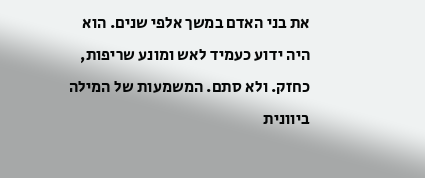את בני האדם במשך אלפי שנים. הוא היה ידוע כעמיד לאש ומונע שריפות, כחזק. ולא סתם. המשמעות של המילה ביוונית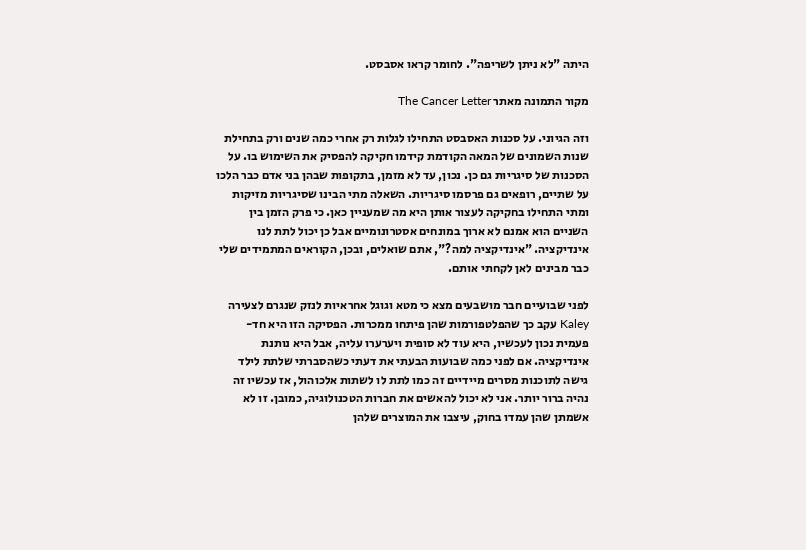היתה "לא ניתן לשריפה". לחומר קראו אסבסט.

מקור התמונה מאתר The Cancer Letter

וזה הגיוני. על סכנות האסבסט התחילו לגלות רק אחרי כמה שנים ורק בתחילת שנות השמונים של המאה הקודמת קידמו חקיקה להפסיק את השימוש בו. על הסכנות של סיגריות גם כן. נכון, עד לא מזמן, בתקופות שבהן בני אדם כבר הלכו על שתיים, רופאים גם פרסמו סיגריות. השאלה מתי הבינו שסיגריות מזיקות ומתי התחילו בחקיקה לעצור אותן היא מה שמעניין כאן. כי פרק הזמן בין השניים הוא אמנם לא ארוך במונחים אסטרונומיים אבל כן יכול לתת לנו אינדיקציה. "אינדיקציה למה?", אתם שואלים, ובכן, הקוראים המתמידים שלי כבר מבינים לאן לקחתי אותם.

לפני שבועיים חבר מושבעים מצא כי מטא וגוגל אחראיות לנזק שנגרם לצעירה Kaley עקב כך שהפלטפורמות שהן פיתחו ממכרות. הפסיקה הזו היא חד-פעמית נכון לעכשיו, היא עוד לא סופית ויערערו עליה, אבל היא נותנת אינדיקציה. אם לפני כמה שבועות הבעתי את דעתי כשהסברתי שלתת לילד גישה לתוכנות מסרים מיידיים זה כמו לתת לו לשתות אלכוהול, אז עכשיו זה נהיה ברור יותר. אני לא יכול להאשים את חברות הטכנולוגיה, כמובן. זו לא אשמתן שהן עמדו בחוק, עיצבו את המוצרים שלהן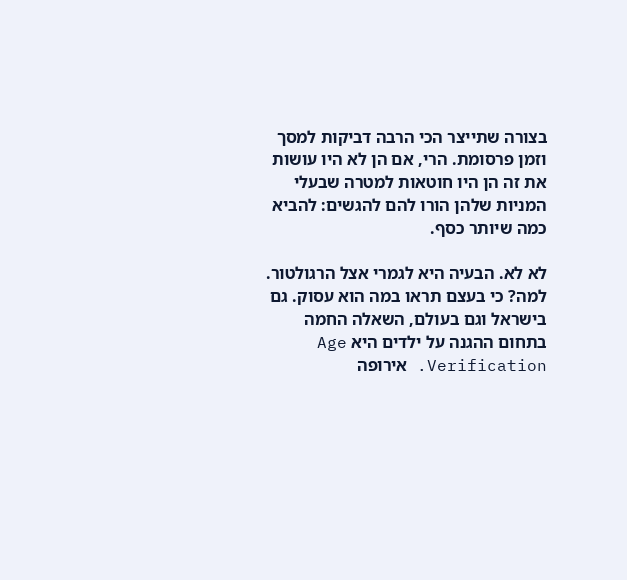בצורה שתייצר הכי הרבה דביקות למסך וזמן פרסומת. הרי, אם הן לא היו עושות את זה הן היו חוטאות למטרה שבעלי המניות שלהן הורו להם להגשים: להביא כמה שיותר כסף.

לא לא. הבעיה היא לגמרי אצל הרגולטור. למה? כי בעצם תראו במה הוא עסוק. גם בישראל וגם בעולם, השאלה החמה בתחום ההגנה על ילדים היא Age Verification. אירופה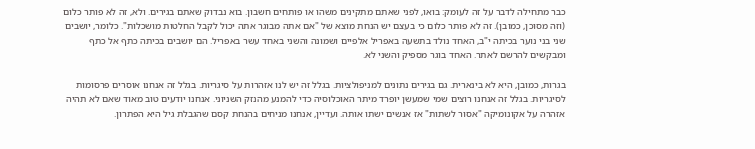כבר מתחילה לדבר על זה לעומק: בואו, לפני שאתם מתקינים משהו או פותחים חשבון. בוא נבדוק שאתם בגירים. ולא, זה לא פותר כלום (וזה מסוכן, כמובן). זה לא פותר כלום כי בעצם יש הנחת מוצא של "אם אתה מבוגר אתה יכול לקבל החלטות מושכלות". כלומר, יושבים שני בני נוער בכיתה י"ב, האחד נולד בתשעה באפריל אלפיים ושמונה והשני באחד עשר באפריל. הם יושבים בכיתה כתף אל כתף ומבקשים להרשם לאתר. האחד בוגר מספיק והשני לא.

בגרות, כמובן, היא לא בינארית. גם בגירים נתונים למניפולציות. בגלל זה יש לנו אזהרות על סיגריות. בגלל זה אנחנו אוסרים פרסומות לסיגריות. בגלל זה אנחנו רוצים שמי שמעשן יופרד מיתר האוכלוסיה כדי להמנע מהנזק השניוני. אנחנו יודעים טוב מאוד שאם לא תהיה אזהרה על אקונומיקה "אסור לשתות" אז אנשים ישתו אותה. ועדיין, אנחנו מניחים בהנחת קסם שהגבלת גיל היא הפתרון.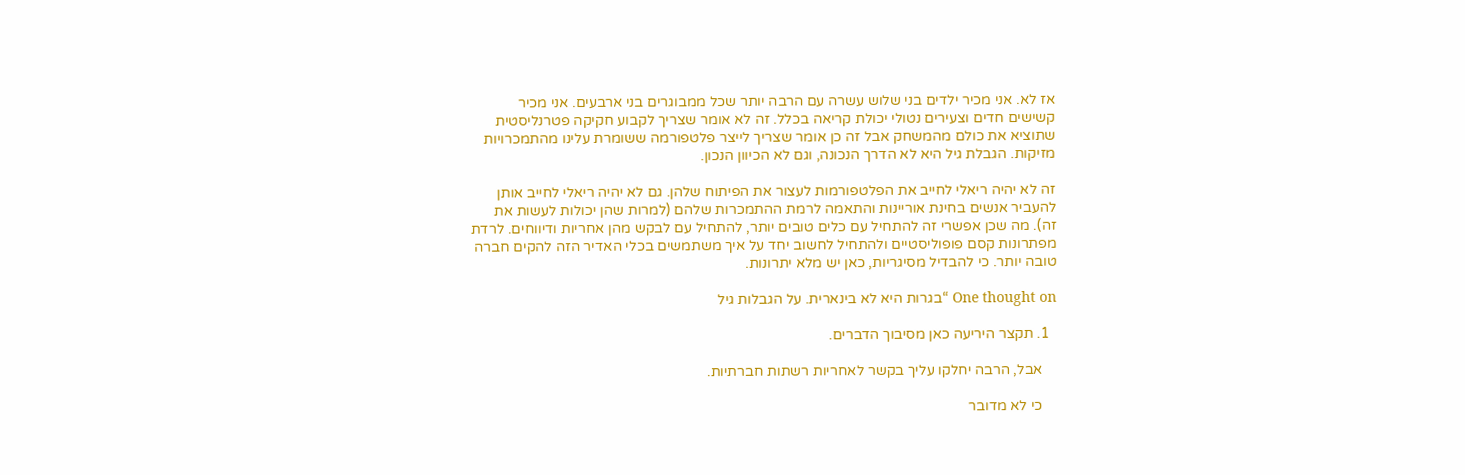אז לא. אני מכיר ילדים בני שלוש עשרה עם הרבה יותר שכל ממבוגרים בני ארבעים. אני מכיר קשישים חדים וצעירים נטולי יכולת קריאה בכלל. זה לא אומר שצריך לקבוע חקיקה פטרנליסטית שתוציא את כולם מהמשחק אבל זה כן אומר שצריך לייצר פלטפורמה ששומרת עלינו מהתמכרויות מזיקות. הגבלת גיל היא לא הדרך הנכונה, וגם לא הכיוון הנכון.

זה לא יהיה ריאלי לחייב את הפלטפורמות לעצור את הפיתוח שלהן. גם לא יהיה ריאלי לחייב אותן להעביר אנשים בחינת אוריינות והתאמה לרמת ההתמכרות שלהם (למרות שהן יכולות לעשות את זה). מה שכן אפשרי זה להתחיל עם כלים טובים יותר, להתחיל עם לבקש מהן אחריות ודיווחים. לרדת מפתרונות קסם פופוליסטיים ולהתחיל לחשוב יחד על איך משתמשים בכלי האדיר הזה להקים חברה טובה יותר. כי להבדיל מסיגריות, כאן יש מלא יתרונות.

One thought on “בגרות היא לא בינארית. על הגבלות גיל

  1. תקצר היריעה כאן מסיבוך הדברים.

    אבל, הרבה יחלקו עליך בקשר לאחריות רשתות חברתיות.

    כי לא מדובר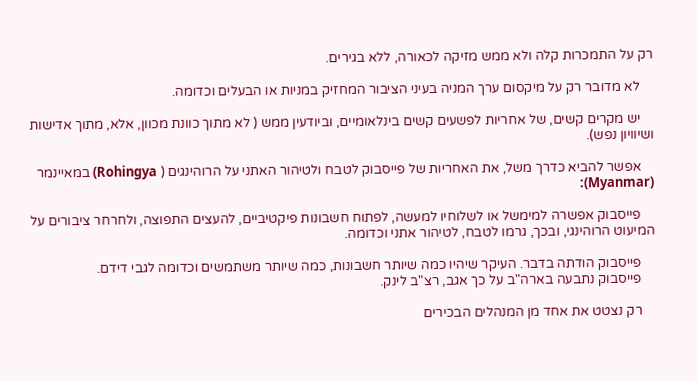רק על התמכרות קלה ולא ממש מזיקה לכאורה, ללא בגירים.

    לא מדובר רק על מיקסום ערך המניה בעיני הציבור המחזיק במניות או הבעלים וכדומה.

    יש מקרים קשים, של אחריות לפשעים קשים בינלאומיים, וביודעין ממש ( לא מתוך כוונת מכוון, אלא, מתוך אדישות ושיוויון נפש).

    אפשר להביא כדרך משל, את האחריות של פייסבוק לטבח ולטיהור האתני על הרוהינגים ( Rohingya) במאיינמר (Myanmar):

    פייסבוק אפשרה למימשל או לשלוחיו למעשה, לפתוח חשבונות פיקטיביים, להעצים התפוצה, ולחרחר ציבורים על המיעוט הרוהינגי, ובכך, גרמו לטבח, לטיהור אתני וכדומה.

    פייסבוק הודתה בדבר. העיקר שיהיו כמה שיותר חשבונות, כמה שיותר משתמשים וכדומה לגבי דידם.
    פייסבוק נתבעה בארה"ב על כך אגב, רצ"ב לינק.

    רק נצטט את אחד מן המנהלים הבכירים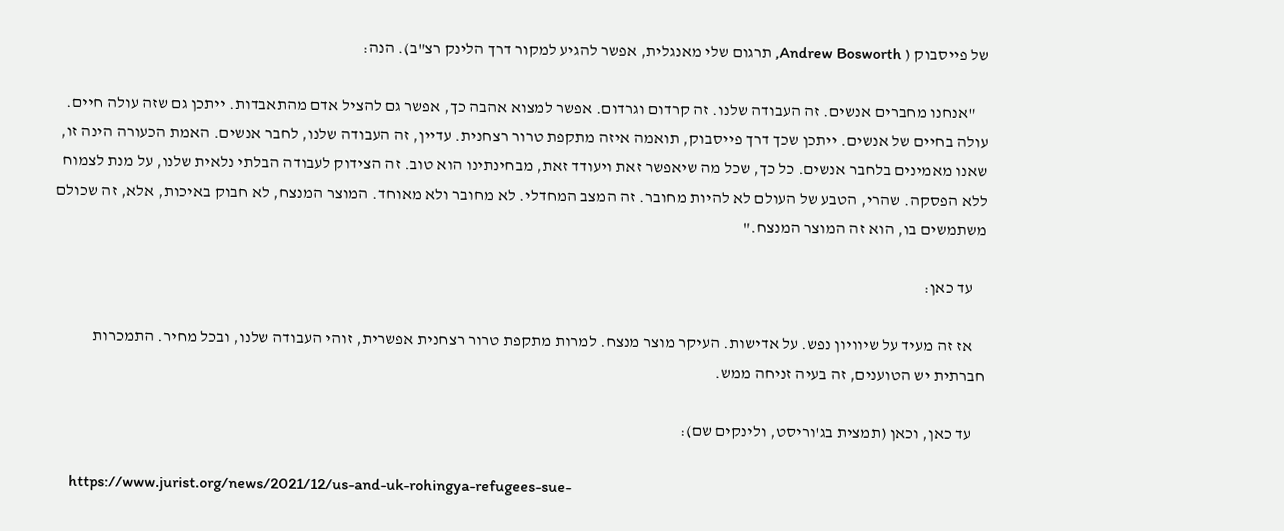של פייסבוק ( Andrew Bosworth, תרגום שלי מאנגלית, אפשר להגיע למקור דרך הלינק רצ"ב). הנה:

    "אנחנו מחברים אנשים. זה העבודה שלנו. זה קרדום וגרדום. אפשר למצוא אהבה כך, אפשר גם להציל אדם מהתאבדות. ייתכן גם שזה עולה חיים. עולה בחיים של אנשים. ייתכן שכך דרך פייסבוק, תואמה איזה מתקפת טרור רצחנית. עדיין, זה העבודה שלנו, לחבר אנשים. האמת הכעורה הינה זו, שאנו מאמינים בלחבר אנשים. כל כך, שכל מה שיאפשר זאת ויעודד זאת, מבחינתינו הוא טוב. זה הצידוק לעבודה הבלתי נלאית שלנו, על מנת לצמוח ללא הפסקה. שהרי, הטבע של העולם לא להיות מחובר. זה המצב המחדלי. לא מחובר ולא מאוחד. המוצר המנצח, לא חבוק באיכות, אלא, זה שכולם משתמשים בו, הוא זה המוצר המנצח."

    עד כאן:

    אז זה מעיד על שיוויון נפש. על אדישות. העיקר מוצר מנצח. למרות מתקפת טרור רצחנית אפשרית, זוהי העבודה שלנו, ובכל מחיר. התמכרות חברתית יש הטוענים, זה בעיה זניחה ממש.

    עד כאן, וכאן (תמצית בג'וריסט, ולינקים שם):

    https://www.jurist.org/news/2021/12/us-and-uk-rohingya-refugees-sue-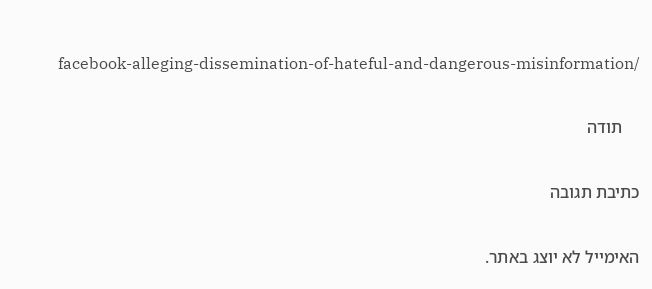facebook-alleging-dissemination-of-hateful-and-dangerous-misinformation/

    תודה

כתיבת תגובה

האימייל לא יוצג באתר.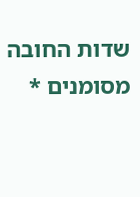שדות החובה מסומנים *